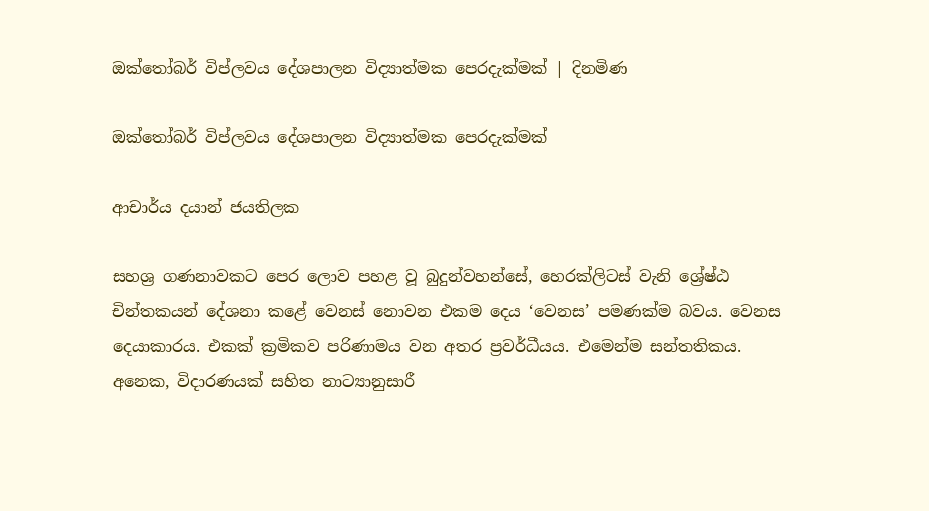ඔක්තෝබර් විප්ලවය දේශපාලන විද්‍යාත්මක පෙරදැක්මක් | දිනමිණ

ඔක්තෝබර් විප්ලවය දේශපාලන විද්‍යාත්මක පෙරදැක්මක්

ආචාර්ය දයාන් ජයතිලක

සහශ්‍ර ගණනාවකට පෙර ලොව පහළ වූ බුදුන්වහන්සේ, හෙරක්ලිටස් වැනි ශ්‍රේෂ්ඨ චින්තකයන් දේශනා කළේ වෙනස් නොවන එකම දෙය ‘වෙනස’ පමණක්ම බවය. වෙනස දෙයාකාරය. එකක් ක්‍රමිකව පරිණාමය වන අතර ප්‍රවර්ධීයය. එමෙන්ම සන්තතිකය. අනෙක, විදාරණයක් සහිත නාට්‍යානුසාරී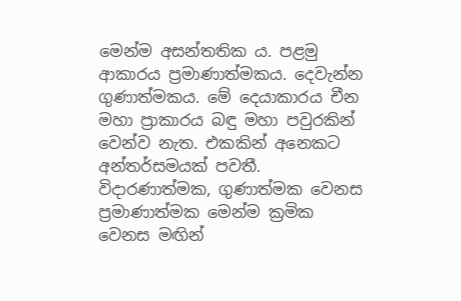මෙන්ම අසන්තතික ය. පළමු ආකාරය ප්‍රමාණාත්මකය. දෙවැන්න ගුණාත්මකය. මේ දෙයාකාරය චීන මහා ප්‍රාකාරය බඳු මහා පවුරකින් වෙන්ව නැත. එකකින් අනෙකට අන්තර්සමයක් පවතී. විදාරණාත්මක, ගුණාත්මක වෙනස ප්‍රමාණාත්මක මෙන්ම ක්‍රමික වෙනස මඟින්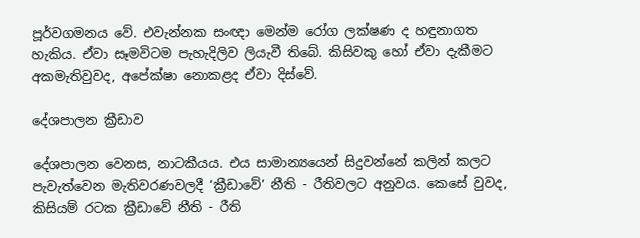පූර්වගමනය වේ. එවැන්නක සංඥා මෙන්ම රෝග ලක්ෂණ ද හඳුනාගත හැකිය. ඒවා සෑමවිටම පැහැදිලිව ලියැවී තිබේ. කිසිවකු හෝ ඒවා දැකීමට අකමැතිවුවද, අපේක්ෂා නොකළද ඒවා දිස්වේ.

දේශපාලන ක්‍රීඩාව

දේශපාලන වෙනස, නාටකීයය. එය සාමාන්‍යයෙන් සිදුවන්නේ කලින් කලට පැවැත්වෙන මැතිවරණවලදී ‘ක්‍රීඩාවේ’ නීති - රීතිවලට අනුවය. කෙසේ වුවද, කිසියම් රටක ක්‍රීඩාවේ නීති - රීති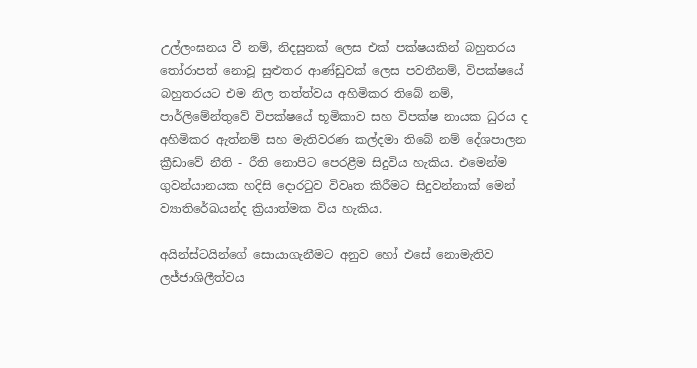උල්ලංඝනය වී නම්, නිදසුනක් ලෙස එක් පක්ෂයකින් ‍බහුතරය තෝරාපත් නොවූ සුළුතර ආණ්ඩුවක් ලෙස පවතීනම්, විපක්ෂයේ බහුතරයට එම නිල තත්ත්වය අහිමිකර තිබේ නම්, පාර්ලිමේන්තුවේ විපක්ෂයේ භූමිකාව සහ විපක්ෂ නායක ධුරය ද අහිමිකර ඇත්නම් සහ මැතිවරණ කල්දමා තිබේ නම් දේශපාලන ක්‍රීඩාවේ නීති - රීති නොපිට පෙරළීම සිදුවිය හැකිය. එමෙන්ම ගුවන්යානයක හදිසි දොරටුව විවෘත කිරීමට සිදුවන්නාක් මෙන් ව්‍යාතිරේඛයන්ද ක්‍රියාත්මක විය හැකිය.

අයින්ස්ටයින්ගේ සොයාගැනීමට අනුව හෝ එසේ නොමැතිව ලජ්ජාශිලීත්වය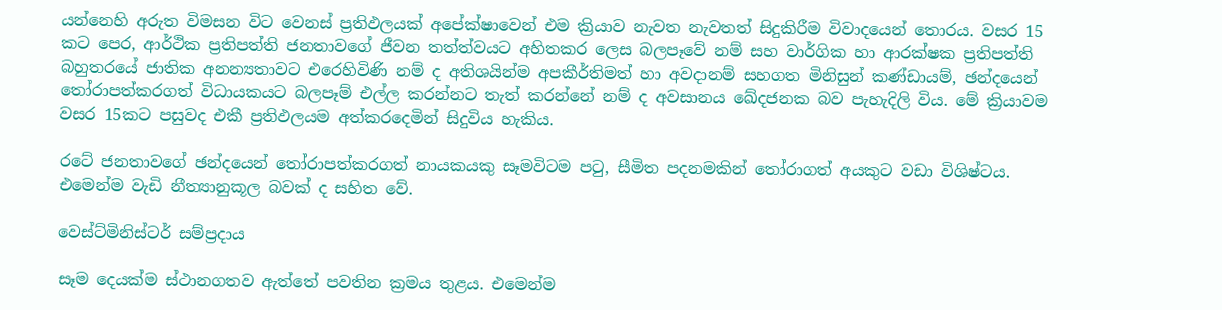යන්නෙහි අරුත විමසන විට වෙනස් ප්‍රතිඵලයක් අපේක්ෂාවෙන් එම ක්‍රියාව නැවත නැවතත් සිදුකිරීම විවාදයෙන් තොරය. වසර 15 කට පෙර, ආර්ථික ප්‍රතිපත්ති ජනතාවගේ ජීවන තත්ත්වයට අහිතකර ලෙස බලපෑවේ නම් සහ වාර්ගික හා ආරක්ෂක ප්‍රතිපත්ති බහුතරයේ ජාතික අනන්‍යතාවට එරෙහිවිණි නම් ද අතිශයින්ම අපකීර්තිමත් හා අවදානම් සහගත මිනිසුන් කණ්ඩායම්, ඡන්දයෙන් තෝරාපත්කරගත් විධායකයට බලපෑම් එල්ල කරන්නට තැත් කරන්නේ නම් ද අවසානය ඛේදජනක බව පැහැදිලි විය. මේ ක්‍රියාවම වසර 15කට පසුවද එකී ප්‍රතිඵලයම අත්කරදෙමින් සිදුවිය හැකිය.

රටේ ජනතාවගේ ඡන්දයෙන් තෝරාපත්කරගත් නායකයකු සෑමවිටම පටු, සීමිත පදනමකින් තෝරාගත් අයකුට වඩා විශිෂ්ටය. එමෙන්ම වැඩි නීත්‍යානුකූල බවක් ද සහිත වේ.

වෙස්ට්මිනිස්ටර් සම්ප්‍රදාය

සෑම දෙයක්ම ස්ථානගතව ඇත්තේ පවතින ක්‍රමය තුළය. එමෙන්ම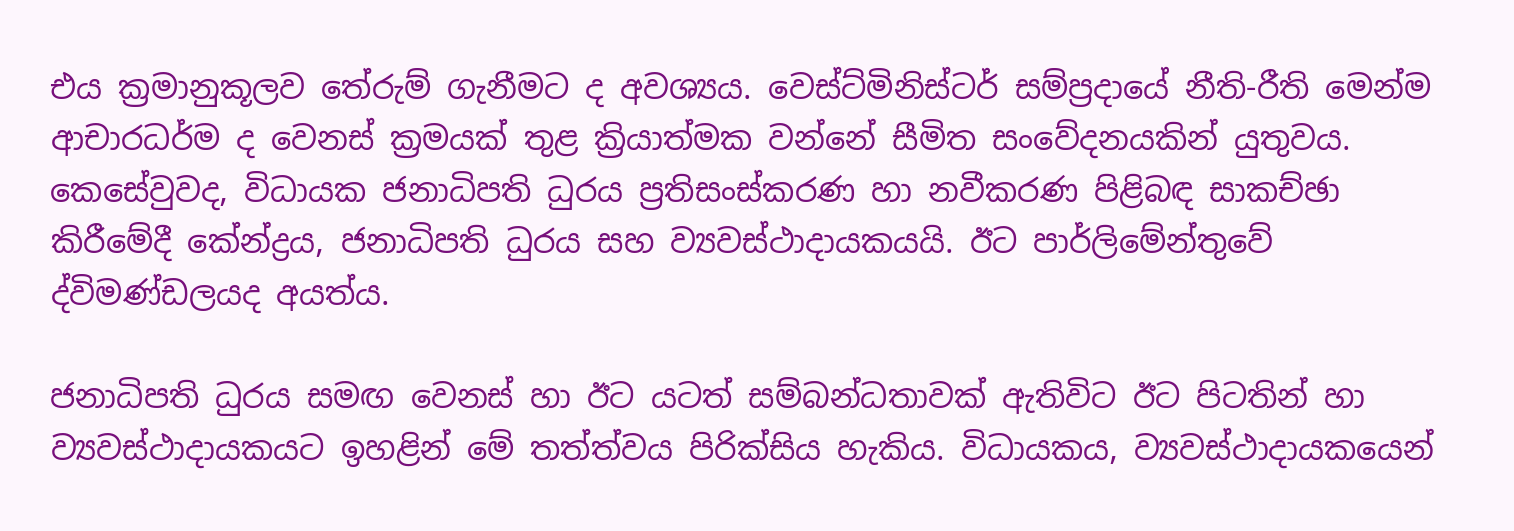එය ක්‍රමානුකූලව තේරුම් ගැනීමට ද අවශ්‍යය. වෙස්ට්මිනිස්ටර් සම්ප්‍රදායේ නීති-රීති මෙන්ම ආචාරධර්ම ද වෙනස් ක්‍රමයක් තුළ ක්‍රියාත්මක වන්නේ සීමිත සංවේදනයකින් යුතුවය. කෙසේවුවද, විධායක ජනාධිපති ධුරය ප්‍රතිසංස්කරණ හා නවීකරණ පිළිබඳ සාකච්ඡා කිරීමේදී කේන්ද්‍රය, ජනාධිපති ධුරය සහ ව්‍යවස්ථාදායකයයි. ඊට පාර්ලිමේන්තුවේ ද්විමණ්ඩලයද අයත්ය.

ජනාධිපති ධුරය සමඟ වෙනස් හා ඊට යටත් සම්බන්ධතාවක් ඇතිවිට ඊට පිටතින් හා ව්‍යවස්ථාදායකයට ඉහළින් මේ තත්ත්වය පිරික්සිය හැකිය. විධායකය, ව්‍යවස්ථාදායකයෙන්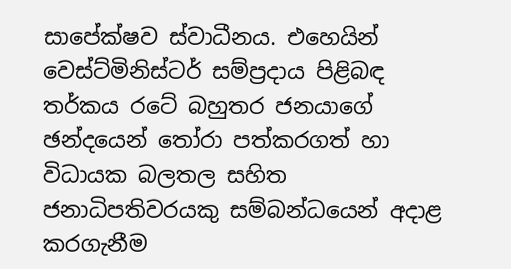සාපේක්ෂව ස්වාධීනය. එහෙයින් වෙස්ට්මිනිස්ටර් සම්ප්‍රදාය පිළිබඳ තර්කය රටේ බහුතර ජනයාගේ ඡන්දයෙන් තෝරා පත්කරගත් හා විධායක බලතල සහිත ජනාධිපතිවරයකු සම්බන්ධයෙන් අදාළ කරගැනීම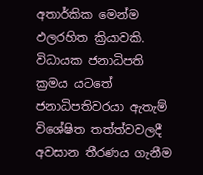අතාර්කික මෙන්ම ඵලරහිත ක්‍රියාවකි. විධායක ජනාධිපති ක්‍රමය යටතේ ජනාධිපතිවරයා ඇතැම් විශේෂිත තත්ත්වවලදී අවසාන තීරණය ගැනීම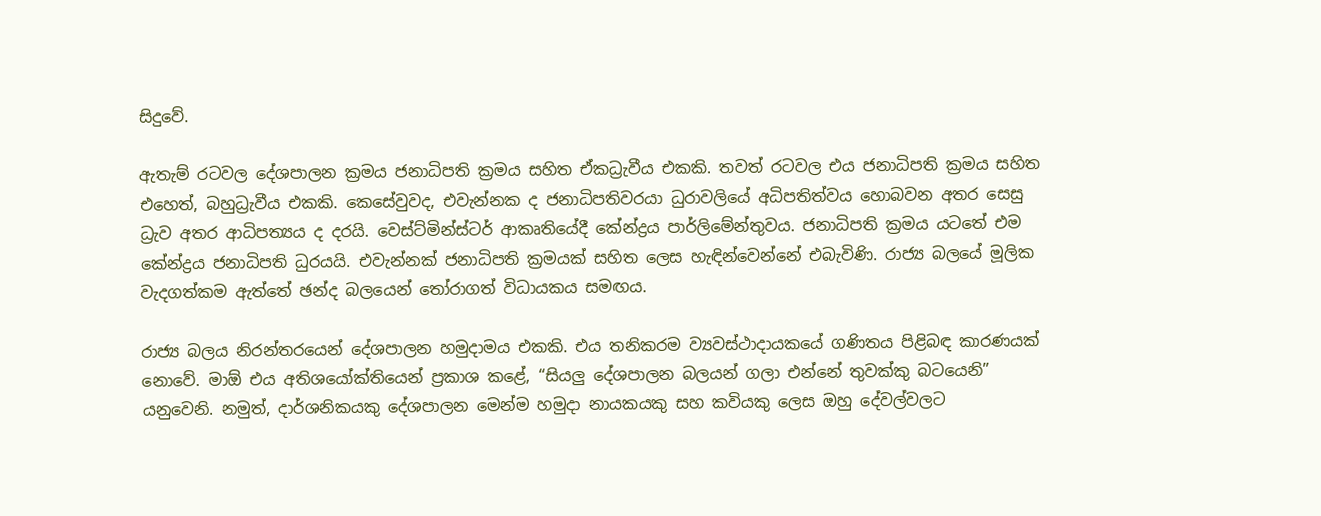සිදුවේ.

ඇතැම් රටවල දේශපාලන ක්‍රමය ජනාධිපති ක්‍රමය සහිත ඒකධ්‍රැවීය එකකි. තවත් රටවල එය ජනාධිපති ක්‍රමය සහිත එහෙත්, බහුධ්‍රැවීය එකකි. කෙසේවුවද, එවැන්නක ද ජනාධිපතිවරයා ධුරාවලියේ අධිපතිත්වය හොබවන අතර සෙසු ධ්‍රැව අතර ආධිපත්‍යය ද දරයි. වෙස්ට්මින්ස්ටර් ආකෘතියේදී කේන්ද්‍රය පාර්ලිමේන්තු‍වය. ජනාධිපති ක්‍රමය යටතේ එම කේන්ද්‍රය ජනාධිපති ධුරයයි. එවැන්නක් ජනාධිපති ක්‍රමයක් සහිත ලෙස හැඳින්වෙන්නේ එබැවිණි. රාජ්‍ය බලයේ මූලික වැදගත්කම ඇත්තේ ඡන්ද බලයෙන් තෝරාගත් විධායකය සමඟය.

රාජ්‍ය බලය නිරන්තරයෙන් දේශපාලන හමුදාමය එකකි. එය තනිකරම ව්‍යවස්ථාදායකයේ ගණිතය පිළිබඳ කාරණයක් නොවේ. මාඕ එය අතිශයෝක්තියෙන් ප්‍රකාශ කළේ, “සියලු දේශපාලන බලයන් ගලා එන්නේ තුවක්කු බටයෙනි” යනුවෙනි. නමුත්, දාර්ශනිකයකු දේශපාලන මෙන්ම හමුදා නායකයකු සහ කවියකු ලෙස ඔහු දේවල්වලට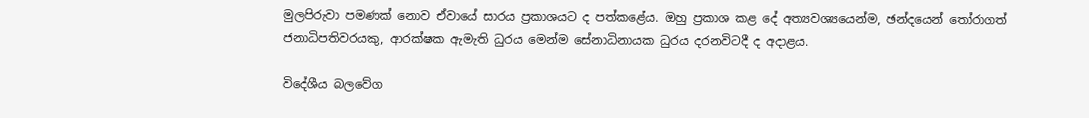මුලපිරුවා පමණක් නොව ඒවායේ සාරය ප්‍රකාශයට ද පත්කළේය. ඔහු ප්‍රකාශ කළ දේ අත්‍යවශ්‍යයෙන්ම, ඡන්දයෙන් තෝරාගත් ජනාධිපතිවරයකු, ආරක්ෂක ඇමැති ධුරය මෙන්ම සේනාධිනායක ධුරය දරනවිටදී ද අදාළය.

විදේශීය බලවේග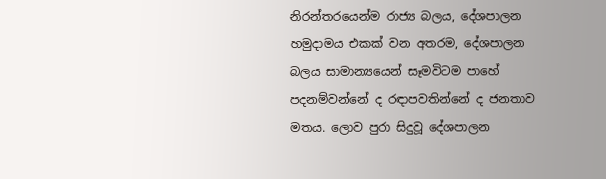නිරන්තරයෙන්ම රාජ්‍ය බලය, දේශපාලන හමුදාමය එකක් වන අතරම, දේශපාලන බලය සාමාන්‍යයෙන් සෑමවිටම පාහේ පදනම්වන්නේ ද රඳාපවතින්නේ ද ජනතාව මතය. ලොව පුරා සිදුවූ දේශපාලන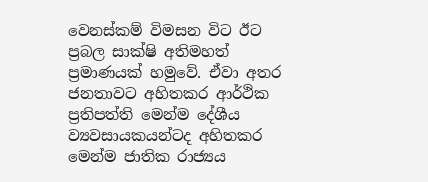වෙනස්කම් විමසන විට ඊට ප්‍රබල සාක්ෂි අතිමහත් ප්‍රමාණයක් හමුවේ. ඒවා අතර ජනතාවට අහිතකර ආර්ථික ප්‍රතිපත්ති මෙන්ම දේශීය ව්‍යවසායකයන්ටද අහිතකර මෙන්ම ජාතික රාජ්‍යය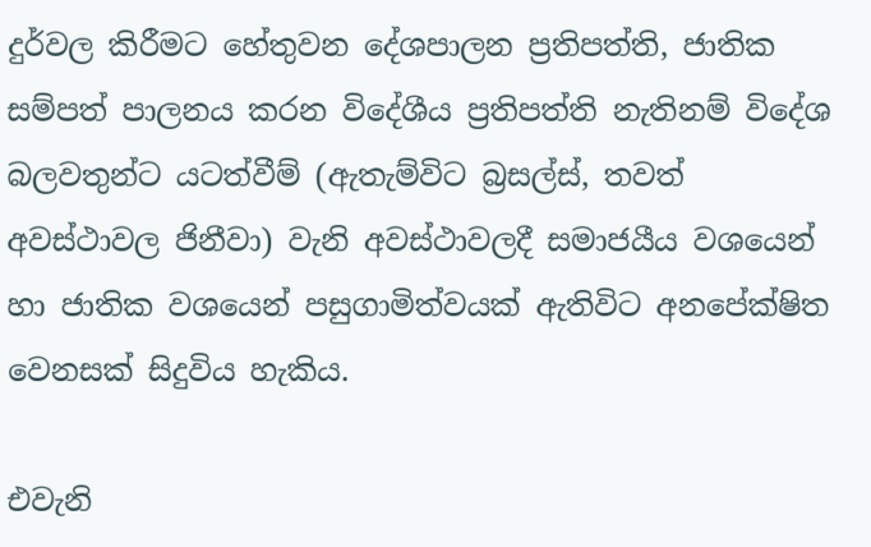දුර්වල කිරීමට හේතුවන දේශපාලන ප්‍රතිපත්ති, ජාතික සම්පත් පාලනය කරන විදේශීය ප්‍රතිපත්ති නැතිනම් විදේශ බලවතුන්ට යටත්වීම් (ඇතැම්විට බ්‍රසල්ස්, තවත් අවස්ථාවල ජිනීවා) වැනි අවස්ථාවලදී සමාජයීය වශයෙන් හා ජාතික වශයෙන් පසුගාමිත්වයක් ඇතිවිට අනපේක්ෂිත වෙනසක් සිදුවිය හැකිය.

එවැනි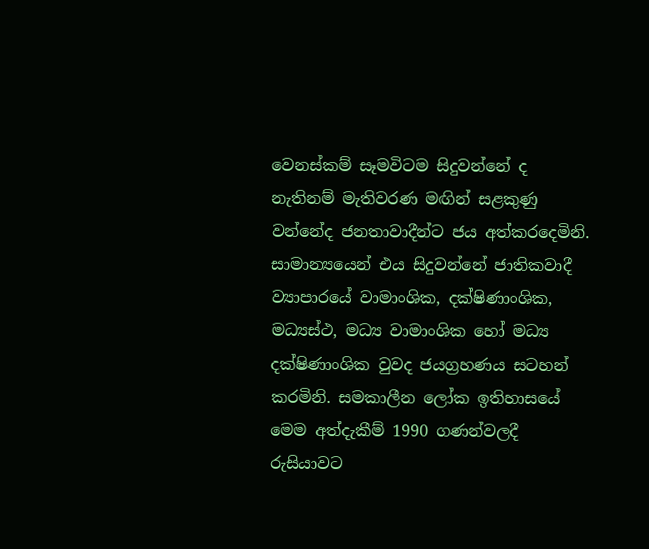වෙනස්කම් සෑමවිටම සිදුවන්නේ ද නැතිනම් මැතිවරණ මඟින් සළකුණු වන්නේද ජනතාවාදීන්ට ජය අත්කරදෙමිනි. සාමාන්‍යයෙන් එය සිදුවන්නේ ජාතිකවාදී ව්‍යාපාරයේ වාමාංශික, දක්ෂිණාංශික, මධ්‍යස්ථ, මධ්‍ය වාමාංශික හෝ මධ්‍ය දක්ෂිණාංශික වුවද ජයග්‍රහණය සටහන් කරමිනි. සමකාලීන ලෝක ඉතිහාසයේ මෙම අත්දැකීම් 1990 ගණන්වලදී රුසියාවට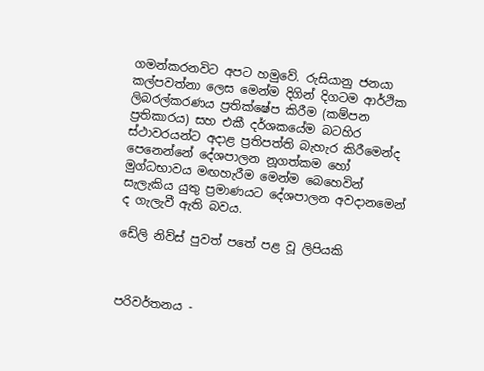ගමන්කරනවිට අපට හමුවේ. රුසියානු ජනයා කල්පවත්නා ලෙස මෙන්ම දිගින් දිගටම ආර්ථික ලිබරල්කරණය ප්‍රතික්ෂේප කිරීම (කම්පන ප්‍රතිකාරය) සහ එකී දර්ශකයේම බටහිර ස්ථාවරයන්ට අදාළ ප්‍රතිපත්ති බැහැර කිරීමෙන්ද පෙනෙන්නේ දේශපාලන නූගත්කම හෝ මුග්ධභාවය මඟහැරීම මෙන්ම බෙහෙවින් සැලැකිය යුතු ප්‍රමාණයට දේශපාලන අවදානමෙන් ද ගැලැවී ඇති බවය.

ඩේලි නිව්ස් පුවත් පතේ පළ වූ ලිපියකි



පරිවර්තනය -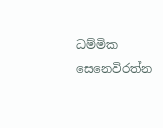ධම්මික සෙනෙවිරත්න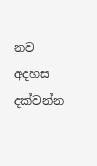නව අදහස දක්වන්න